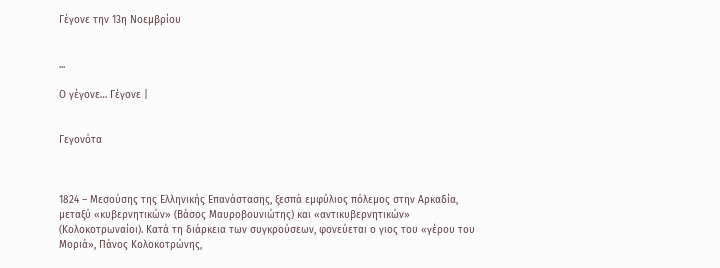Γέγονε την 13η Νοεμβρίου


...

Ο γέγονε… Γέγονε |


Γεγονότα



1824 – Μεσούσης της Ελληνικής Επανάστασης, ξεσπά εμφύλιος πόλεμος στην Αρκαδία, μεταξύ «κυβερνητικών» (Βάσος Μαυροβουνιώτης) και «αντικυβερνητικών» (Κολοκοτρωναίοι). Κατά τη διάρκεια των συγκρούσεων, φονεύεται ο γιος του «γέρου του Μοριά», Πάνος Κολοκοτρώνης,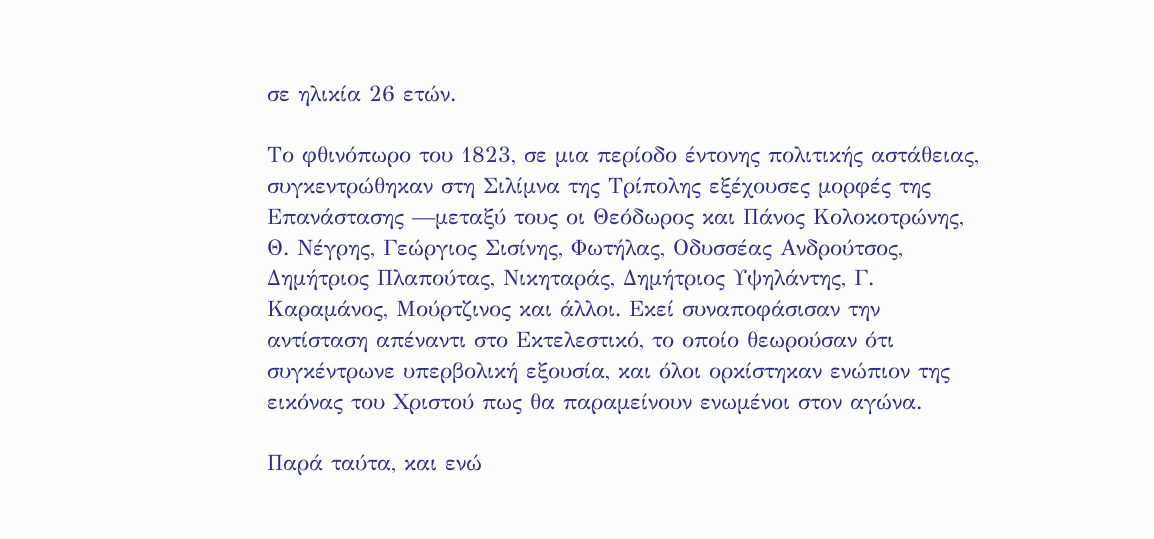σε ηλικία 26 ετών.

Το φθινόπωρο του 1823, σε μια περίοδο έντονης πολιτικής αστάθειας, συγκεντρώθηκαν στη Σιλίμνα της Τρίπολης εξέχουσες μορφές της Επανάστασης —μεταξύ τους οι Θεόδωρος και Πάνος Κολοκοτρώνης, Θ. Νέγρης, Γεώργιος Σισίνης, Φωτήλας, Οδυσσέας Ανδρούτσος, Δημήτριος Πλαπούτας, Νικηταράς, Δημήτριος Υψηλάντης, Γ. Καραμάνος, Μούρτζινος και άλλοι. Εκεί συναποφάσισαν την αντίσταση απέναντι στο Εκτελεστικό, το οποίο θεωρούσαν ότι συγκέντρωνε υπερβολική εξουσία, και όλοι ορκίστηκαν ενώπιον της εικόνας του Χριστού πως θα παραμείνουν ενωμένοι στον αγώνα.

Παρά ταύτα, και ενώ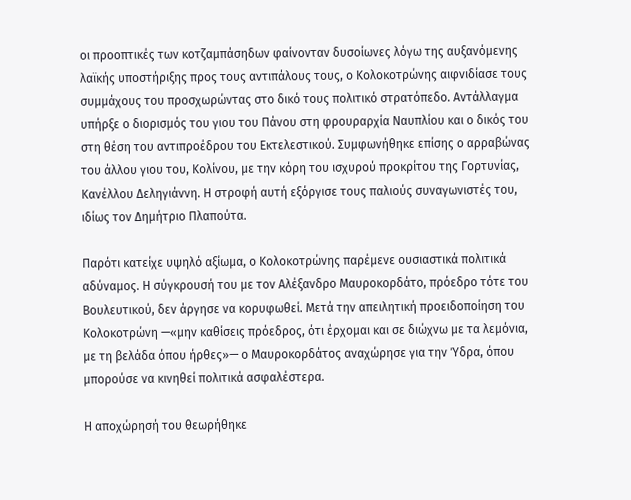οι προοπτικές των κοτζαμπάσηδων φαίνονταν δυσοίωνες λόγω της αυξανόμενης λαϊκής υποστήριξης προς τους αντιπάλους τους, ο Κολοκοτρώνης αιφνιδίασε τους συμμάχους του προσχωρώντας στο δικό τους πολιτικό στρατόπεδο. Αντάλλαγμα υπήρξε ο διορισμός του γιου του Πάνου στη φρουραρχία Ναυπλίου και ο δικός του στη θέση του αντιπροέδρου του Εκτελεστικού. Συμφωνήθηκε επίσης ο αρραβώνας του άλλου γιου του, Κολίνου, με την κόρη του ισχυρού προκρίτου της Γορτυνίας, Κανέλλου Δεληγιάννη. Η στροφή αυτή εξόργισε τους παλιούς συναγωνιστές του, ιδίως τον Δημήτριο Πλαπούτα.

Παρότι κατείχε υψηλό αξίωμα, ο Κολοκοτρώνης παρέμενε ουσιαστικά πολιτικά αδύναμος. Η σύγκρουσή του με τον Αλέξανδρο Μαυροκορδάτο, πρόεδρο τότε του Βουλευτικού, δεν άργησε να κορυφωθεί. Μετά την απειλητική προειδοποίηση του Κολοκοτρώνη —«μην καθίσεις πρόεδρος, ότι έρχομαι και σε διώχνω με τα λεμόνια, με τη βελάδα όπου ήρθες»— ο Μαυροκορδάτος αναχώρησε για την Ύδρα, όπου μπορούσε να κινηθεί πολιτικά ασφαλέστερα.

Η αποχώρησή του θεωρήθηκε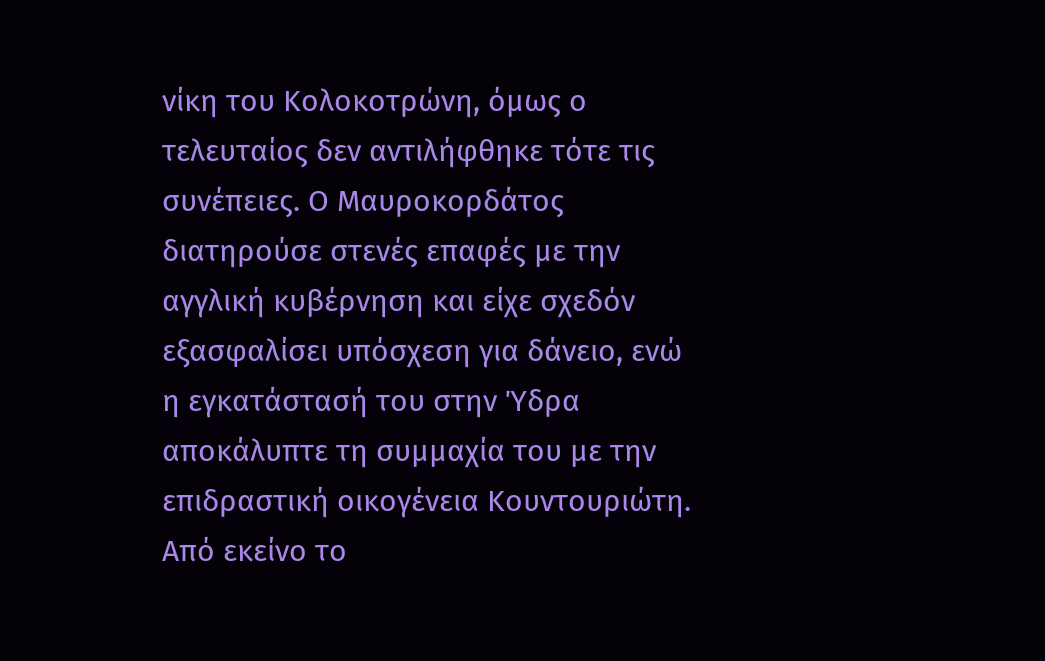νίκη του Κολοκοτρώνη, όμως ο τελευταίος δεν αντιλήφθηκε τότε τις συνέπειες. Ο Μαυροκορδάτος διατηρούσε στενές επαφές με την αγγλική κυβέρνηση και είχε σχεδόν εξασφαλίσει υπόσχεση για δάνειο, ενώ η εγκατάστασή του στην Ύδρα αποκάλυπτε τη συμμαχία του με την επιδραστική οικογένεια Κουντουριώτη. Από εκείνο το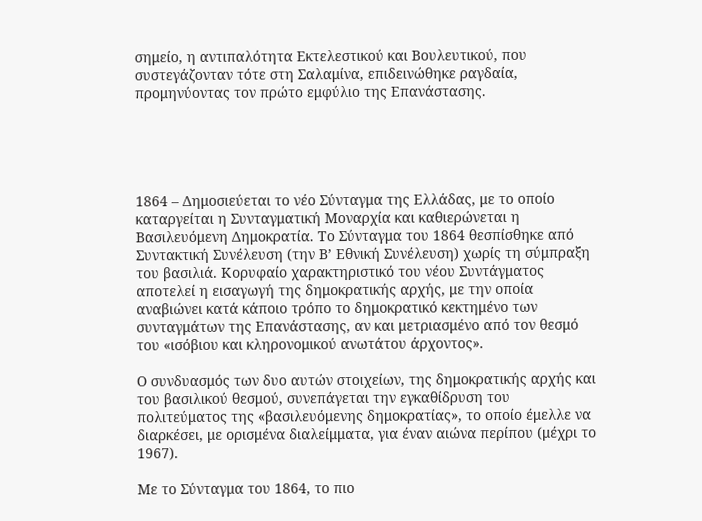σημείο, η αντιπαλότητα Εκτελεστικού και Βουλευτικού, που συστεγάζονταν τότε στη Σαλαμίνα, επιδεινώθηκε ραγδαία, προμηνύοντας τον πρώτο εμφύλιο της Επανάστασης.





1864 – Δημοσιεύεται το νέο Σύνταγμα της Ελλάδας, με το οποίο καταργείται η Συνταγματική Μοναρχία και καθιερώνεται η Βασιλευόμενη Δημοκρατία. Το Σύνταγμα του 1864 θεσπίσθηκε από Συντακτική Συνέλευση (την Β’ Εθνική Συνέλευση) χωρίς τη σύμπραξη του βασιλιά. Κορυφαίο χαρακτηριστικό του νέου Συντάγματος αποτελεί η εισαγωγή της δημοκρατικής αρχής, με την οποία αναβιώνει κατά κάποιο τρόπο το δημοκρατικό κεκτημένο των συνταγμάτων της Επανάστασης, αν και μετριασμένο από τον θεσμό του «ισόβιου και κληρονομικού ανωτάτου άρχοντος».

Ο συνδυασμός των δυο αυτών στοιχείων, της δημοκρατικής αρχής και του βασιλικού θεσμού, συνεπάγεται την εγκαθίδρυση του πολιτεύματος της «βασιλευόμενης δημοκρατίας», το οποίο έμελλε να διαρκέσει, με ορισμένα διαλείμματα, για έναν αιώνα περίπου (μέχρι το 1967).

Με το Σύνταγμα του 1864, το πιο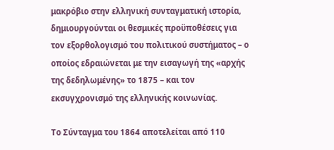μακρόβιο στην ελληνική συνταγματική ιστορία, δημιουργούνται οι θεσμικές προϋποθέσεις για τον εξορθολογισμό του πολιτικού συστήματος – ο οποίος εδραιώνεται με την εισαγωγή της «αρχής της δεδηλωμένης» το 1875 – και τον εκσυγχρονισμό της ελληνικής κοινωνίας.

Το Σύνταγμα του 1864 αποτελείται από 110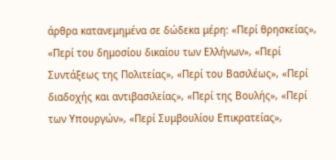άρθρα κατανεμημένα σε δώδεκα μέρη: «Περί θρησκείας», «Περί του δημοσίου δικαίου των Ελλήνων», «Περί Συντάξεως της Πολιτείας», «Περί του Βασιλέως», «Περί διαδοχής και αντιβασιλείας», «Περί της Βουλής», «Περί των Υπουργών», «Περί Συμβουλίου Επικρατείας»,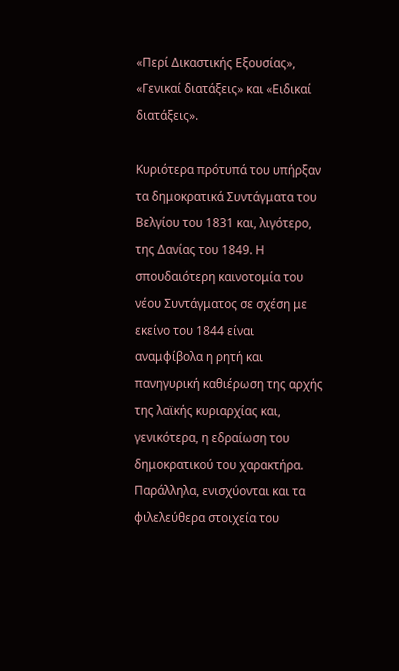«Περί Δικαστικής Εξουσίας», «Γενικαί διατάξεις» και «Ειδικαί διατάξεις».

Κυριότερα πρότυπά του υπήρξαν τα δημοκρατικά Συντάγματα του Βελγίου του 1831 και, λιγότερο, της Δανίας του 1849. Η σπουδαιότερη καινοτομία του νέου Συντάγματος σε σχέση με εκείνο του 1844 είναι αναμφίβολα η ρητή και πανηγυρική καθιέρωση της αρχής της λαϊκής κυριαρχίας και, γενικότερα, η εδραίωση του δημοκρατικού του χαρακτήρα. Παράλληλα, ενισχύονται και τα φιλελεύθερα στοιχεία του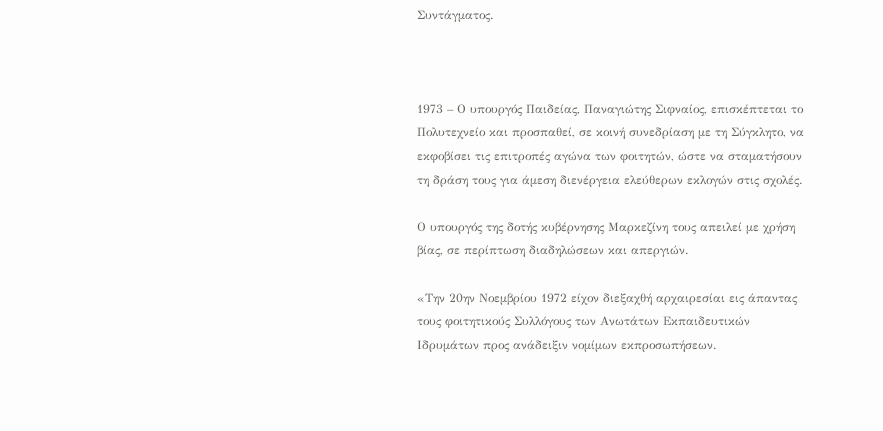Συντάγματος.



1973 – Ο υπουργός Παιδείας, Παναγιώτης Σιφναίος, επισκέπτεται το Πολυτεχνείο και προσπαθεί, σε κοινή συνεδρίαση με τη Σύγκλητο, να εκφοβίσει τις επιτροπές αγώνα των φοιτητών, ώστε να σταματήσουν τη δράση τους για άμεση διενέργεια ελεύθερων εκλογών στις σχολές.

Ο υπουργός της δοτής κυβέρνησης Μαρκεζίνη τους απειλεί με χρήση βίας, σε περίπτωση διαδηλώσεων και απεργιών.

«Την 20ην Νοεμβρίου 1972 είχον διεξαχθή αρχαιρεσίαι εις άπαντας τους φοιτητικούς Συλλόγους των Ανωτάτων Εκπαιδευτικών Ιδρυμάτων προς ανάδειξιν νομίμων εκπροσωπήσεων.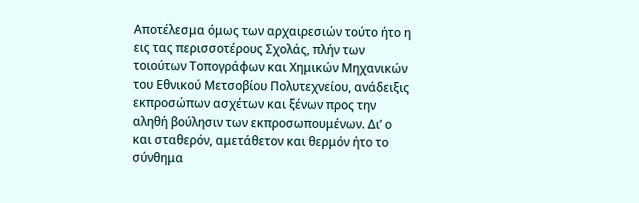Αποτέλεσμα όμως των αρχαιρεσιών τούτο ήτο η εις τας περισσοτέρους Σχολάς, πλήν των τοιούτων Τοπογράφων και Χημικών Μηχανικών του Εθνικού Μετσοβίου Πολυτεχνείου, ανάδειξις εκπροσώπων ασχέτων και ξένων προς την αληθή βούλησιν των εκπροσωπουμένων. Διʼ ο και σταθερόν, αμετάθετον και θερμόν ήτο το σύνθημα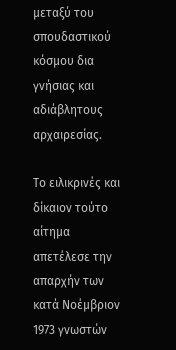μεταξύ του σπουδαστικού κόσμου δια γνήσιας και αδιάβλητους αρχαιρεσίας.

Το ειλικρινές και δίκαιον τούτο αίτημα απετέλεσε την απαρχήν των κατά Νοέμβριον 1973 γνωστών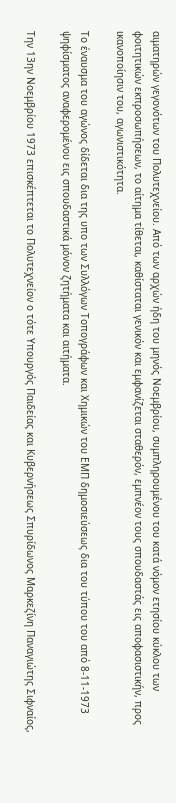αιματηρών γεγονότων του Πολυτεχνείου. Από των αρχών ήδη του μηνός Νοεμβρίου, συμπληρουμένου του κατά νόμον ετησίου κύκλου των φοιτητικών εκπροσωπήσεων, το αίτημα τίθεται, καθίσταται γενικόν και εμφανίζεται σταθερόν, εμπνέον τους σπουδαστάς εις αποφασιστικήν, προς ικανοποίησιν του, αγωνιστικότητα.

Το έναυσμα του αγώνος δίδεται δια της υπο των Συλλόγων Τοπογράφων και Χημικών του ΕΜΠ δημοσιεύσεως δια του τύπου του από 8-11-1973 ψηφίσματος αναφερομένου εις σπουδαστικά μόνον ζητήματα και αιτήματα.

Την 13ην Νοεμβρίου 1973 επισκέπτεται το Πολυτεχνείον ο τότε Υπουργός Παιδείας και Κυβερνήσεως Σπυρίδωνος Μαρκεζίνη Παναγιώτης Σιφναίος,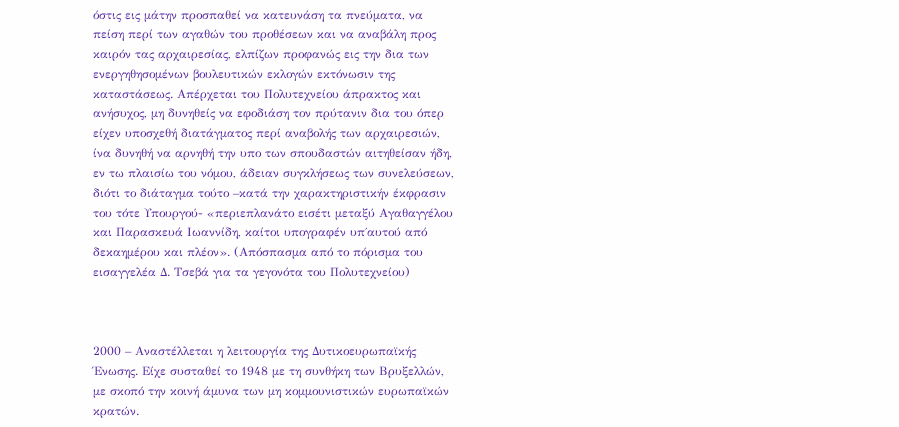όστις εις μάτην προσπαθεί να κατευνάση τα πνεύματα, να πείση περί των αγαθών του προθέσεων και να αναβάλη προς καιρόν τας αρχαιρεσίας, ελπίζων προφανώς εις την δια των ενεργηθησομένων βουλευτικών εκλογών εκτόνωσιν της καταστάσεως. Απέρχεται του Πολυτεχνείου άπρακτος και ανήσυχος, μη δυνηθείς να εφοδιάση τον πρύτανιν δια του όπερ είχεν υποσχεθή διατάγματος περί αναβολής των αρχαιρεσιών, ίνα δυνηθή να αρνηθή την υπο των σπουδαστών αιτηθείσαν ήδη, εν τω πλαισίω του νόμου, άδειαν συγκλήσεως των συνελεύσεων, διότι το διάταγμα τούτο –κατά την χαρακτηριστικήν έκφρασιν του τότε Υπουργού- «περιεπλανάτο εισέτι μεταξύ Αγαθαγγέλου και Παρασκευά Ιωαννίδη, καίτοι υπογραφέν υπ΄αυτού από δεκαημέρου και πλέον». (Απόσπασμα από το πόρισμα του εισαγγελέα Δ. Τσεβά για τα γεγονότα του Πολυτεχνείου)



2000 – Αναστέλλεται η λειτουργία της Δυτικοευρωπαϊκής Ένωσης. Είχε συσταθεί το 1948 με τη συνθήκη των Βρυξελλών, με σκοπό την κοινή άμυνα των μη κομμουνιστικών ευρωπαϊκών κρατών.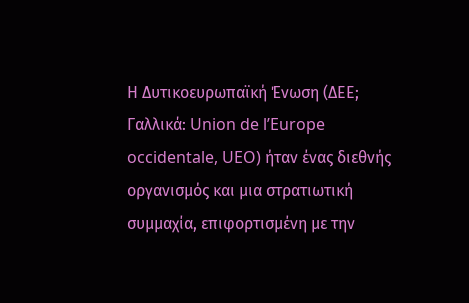Η Δυτικοευρωπαϊκή Ένωση (ΔΕΕ; Γαλλικά: Union de l’Europe occidentale, UEO) ήταν ένας διεθνής οργανισμός και μια στρατιωτική συμμαχία, επιφορτισμένη με την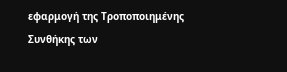εφαρμογή της Τροποποιημένης Συνθήκης των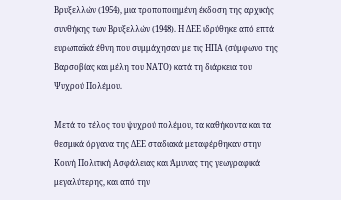Βρυξελλών (1954), μια τροποποιημένη έκδοση της αρχικής συνθήκης των Βρυξελλών (1948). Η ΔΕΕ ιδρύθηκε από επτά ευρωπαϊκά έθνη που συμμάχησαν με τις ΗΠΑ (σύμφωνο της Βαρσοβίας και μέλη του ΝΑΤΟ) κατά τη διάρκεια του Ψυχρού Πολέμου.

Μετά το τέλος του ψυχρού πολέμου, τα καθήκοντα και τα θεσμικά όργανα της ΔΕΕ σταδιακά μεταφέρθηκαν στην Κοινή Πολιτική Ασφάλειας και Άμυνας της γεωγραφικά μεγαλύτερης, και από την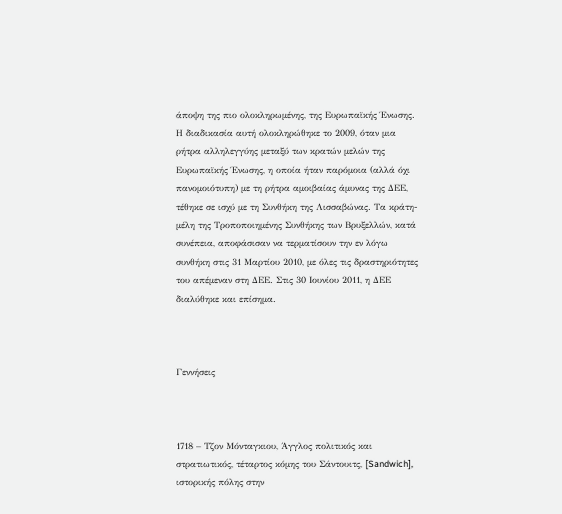άποψη της πιο ολοκληρωμένης, της Ευρωπαϊκής Ένωσης. Η διαδικασία αυτή ολοκληρώθηκε το 2009, όταν μια ρήτρα αλληλεγγύης μεταξύ των κρατών μελών της Ευρωπαϊκής Ένωσης, η οποία ήταν παρόμοια (αλλά όχι πανομοιότυπη) με τη ρήτρα αμοιβαίας άμυνας της ΔΕΕ, τέθηκε σε ισχύ με τη Συνθήκη της Λισσαβώνας. Τα κράτη-μέλη της Τροποποιημένης Συνθήκης των Βρυξελλών, κατά συνέπεια, αποφάσισαν να τερματίσουν την εν λόγω συνθήκη στις 31 Μαρτίου 2010, με όλες τις δραστηριότητες του απέμεναν στη ΔΕΕ. Στις 30 Ιουνίου 2011, η ΔΕΕ διαλύθηκε και επίσημα.



Γεννήσεις



1718 – Τζον Μόνταγκιου, Άγγλος πολιτικός και στρατιωτικός, τέταρτος κόμης του Σάντουιτς, [Sandwich], ιστορικής πόλης στην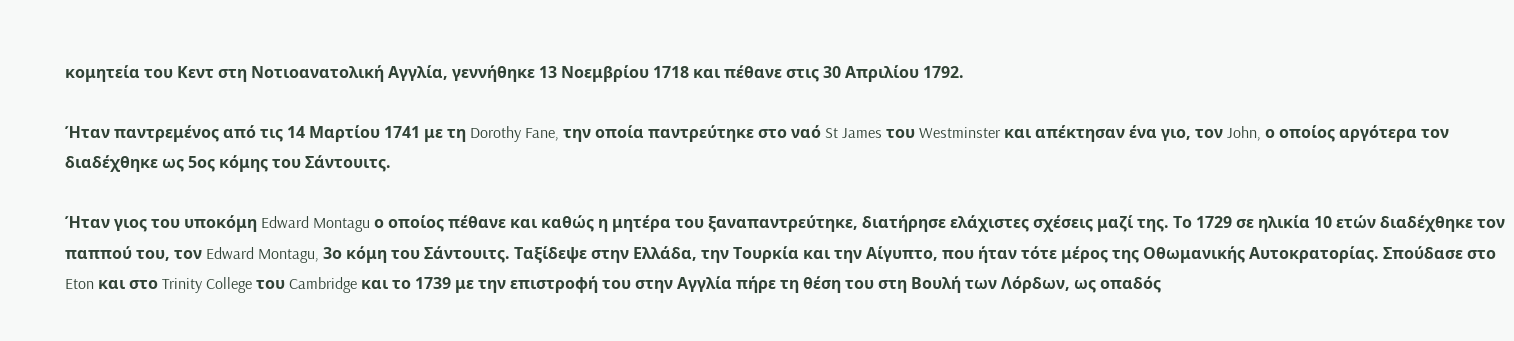κομητεία του Κεντ στη Νοτιοανατολική Αγγλία, γεννήθηκε 13 Νοεμβρίου 1718 και πέθανε στις 30 Απριλίου 1792.

Ήταν παντρεμένος από τις 14 Μαρτίου 1741 με τη Dorothy Fane, την οποία παντρεύτηκε στο ναό St James του Westminster και απέκτησαν ένα γιο, τον John, ο οποίος αργότερα τον διαδέχθηκε ως 5ος κόμης του Σάντουιτς.

Ήταν γιος του υποκόμη Edward Montagu ο οποίος πέθανε και καθώς η μητέρα του ξαναπαντρεύτηκε, διατήρησε ελάχιστες σχέσεις μαζί της. Το 1729 σε ηλικία 10 ετών διαδέχθηκε τον παππού του, τον Edward Montagu, 3ο κόμη του Σάντουιτς. Ταξίδεψε στην Ελλάδα, την Τουρκία και την Αίγυπτο, που ήταν τότε μέρος της Οθωμανικής Αυτοκρατορίας. Σπούδασε στο Eton και στο Trinity College του Cambridge και το 1739 με την επιστροφή του στην Αγγλία πήρε τη θέση του στη Βουλή των Λόρδων, ως οπαδός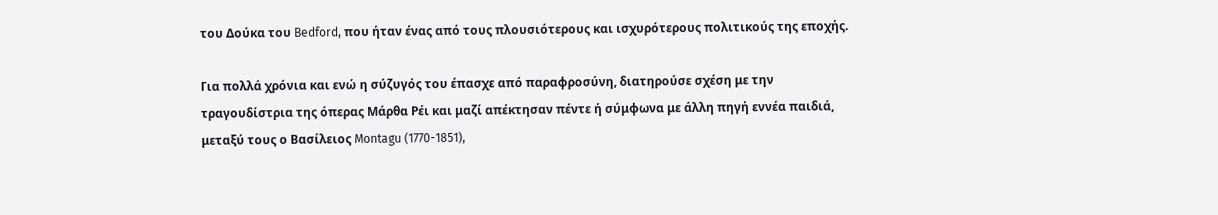του Δούκα του Bedford, που ήταν ένας από τους πλουσιότερους και ισχυρότερους πολιτικούς της εποχής.

Για πολλά χρόνια και ενώ η σύζυγός του έπασχε από παραφροσύνη, διατηρούσε σχέση με την τραγουδίστρια της όπερας Μάρθα Ρέι και μαζί απέκτησαν πέντε ή σύμφωνα με άλλη πηγή εννέα παιδιά, μεταξύ τους ο Βασίλειος Montagu (1770-1851),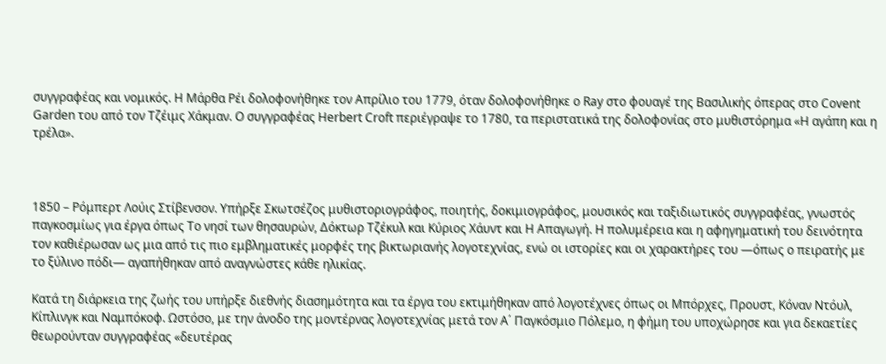συγγραφέας και νομικός. Η Μάρθα Ρέι δολοφονήθηκε τον Απρίλιο του 1779, όταν δολοφονήθηκε ο Ray στο φουαγέ της Βασιλικής όπερας στο Covent Garden του από τον Τζέιμς Χάκμαν. Ο συγγραφέας Herbert Croft περιέγραψε το 1780, τα περιστατικά της δολοφονίας στο μυθιστόρημα «Η αγάπη και η τρέλα».



1850 – Ρόμπερτ Λούις Στίβενσον. Υπήρξε Σκωτσέζος μυθιστοριογράφος, ποιητής, δοκιμιογράφος, μουσικός και ταξιδιωτικός συγγραφέας, γνωστός παγκοσμίως για έργα όπως Το νησί των θησαυρών, Δόκτωρ Τζέκυλ και Κύριος Χάυντ και Η Απαγωγή. Η πολυμέρεια και η αφηγηματική του δεινότητα τον καθιέρωσαν ως μια από τις πιο εμβληματικές μορφές της βικτωριανής λογοτεχνίας, ενώ οι ιστορίες και οι χαρακτήρες του —όπως ο πειρατής με το ξύλινο πόδι— αγαπήθηκαν από αναγνώστες κάθε ηλικίας.

Κατά τη διάρκεια της ζωής του υπήρξε διεθνής διασημότητα και τα έργα του εκτιμήθηκαν από λογοτέχνες όπως οι Μπόρχες, Προυστ, Κόναν Ντόυλ, Κίπλινγκ και Ναμπόκοφ. Ωστόσο, με την άνοδο της μοντέρνας λογοτεχνίας μετά τον Α΄ Παγκόσμιο Πόλεμο, η φήμη του υποχώρησε και για δεκαετίες θεωρούνταν συγγραφέας «δευτέρας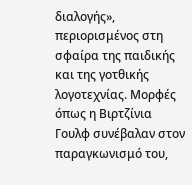διαλογής», περιορισμένος στη σφαίρα της παιδικής και της γοτθικής λογοτεχνίας. Μορφές όπως η Βιρτζίνια Γουλφ συνέβαλαν στον παραγκωνισμό του,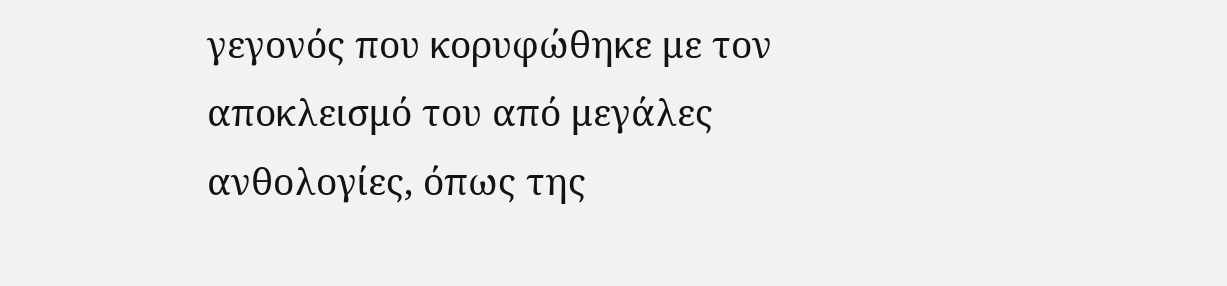γεγονός που κορυφώθηκε με τον αποκλεισμό του από μεγάλες ανθολογίες, όπως της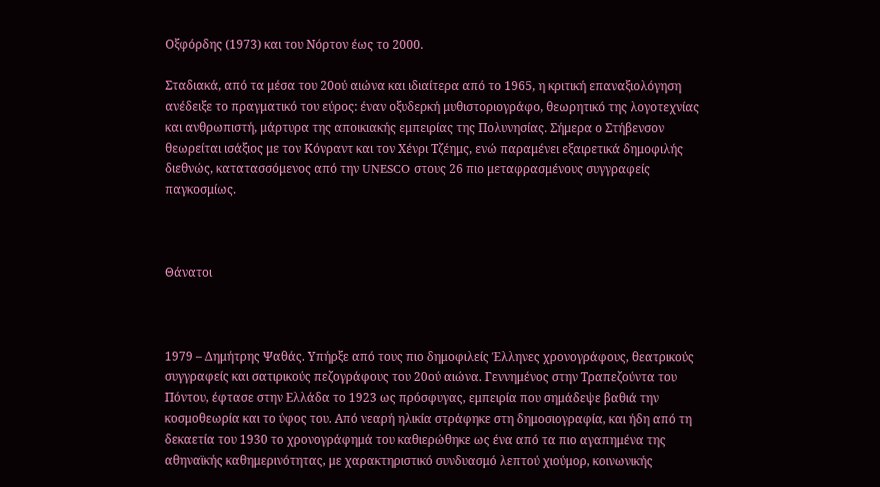Οξφόρδης (1973) και του Νόρτον έως το 2000.

Σταδιακά, από τα μέσα του 20ού αιώνα και ιδιαίτερα από το 1965, η κριτική επαναξιολόγηση ανέδειξε το πραγματικό του εύρος: έναν οξυδερκή μυθιστοριογράφο, θεωρητικό της λογοτεχνίας και ανθρωπιστή, μάρτυρα της αποικιακής εμπειρίας της Πολυνησίας. Σήμερα ο Στήβενσον θεωρείται ισάξιος με τον Κόνραντ και τον Χένρι Τζέημς, ενώ παραμένει εξαιρετικά δημοφιλής διεθνώς, κατατασσόμενος από την UNESCO στους 26 πιο μεταφρασμένους συγγραφείς παγκοσμίως.



Θάνατοι



1979 – Δημήτρης Ψαθάς. Υπήρξε από τους πιο δημοφιλείς Έλληνες χρονογράφους, θεατρικούς συγγραφείς και σατιρικούς πεζογράφους του 20ού αιώνα. Γεννημένος στην Τραπεζούντα του Πόντου, έφτασε στην Ελλάδα το 1923 ως πρόσφυγας, εμπειρία που σημάδεψε βαθιά την κοσμοθεωρία και το ύφος του. Από νεαρή ηλικία στράφηκε στη δημοσιογραφία, και ήδη από τη δεκαετία του 1930 το χρονογράφημά του καθιερώθηκε ως ένα από τα πιο αγαπημένα της αθηναϊκής καθημερινότητας, με χαρακτηριστικό συνδυασμό λεπτού χιούμορ, κοινωνικής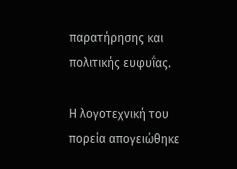παρατήρησης και πολιτικής ευφυΐας.

Η λογοτεχνική του πορεία απογειώθηκε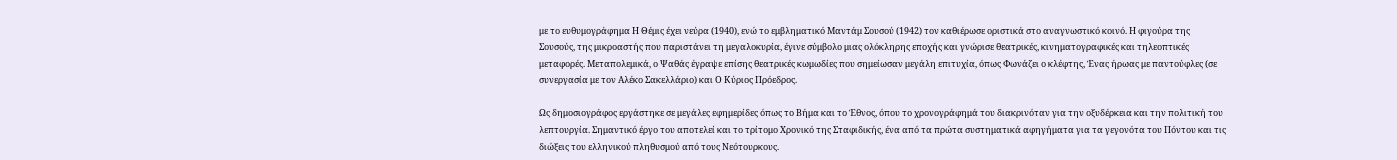με το ευθυμογράφημα Η Θέμις έχει νεύρα (1940), ενώ το εμβληματικό Μαντάμ Σουσού (1942) τον καθιέρωσε οριστικά στο αναγνωστικό κοινό. Η φιγούρα της Σουσούς, της μικροαστής που παριστάνει τη μεγαλοκυρία, έγινε σύμβολο μιας ολόκληρης εποχής και γνώρισε θεατρικές, κινηματογραφικές και τηλεοπτικές μεταφορές. Μεταπολεμικά, ο Ψαθάς έγραψε επίσης θεατρικές κωμωδίες που σημείωσαν μεγάλη επιτυχία, όπως Φωνάζει ο κλέφτης, Ένας ήρωας με παντούφλες (σε συνεργασία με τον Αλέκο Σακελλάριο) και Ο Κύριος Πρόεδρος.

Ως δημοσιογράφος εργάστηκε σε μεγάλες εφημερίδες όπως το Βήμα και το Έθνος, όπου το χρονογράφημά του διακρινόταν για την οξυδέρκεια και την πολιτική του λεπτουργία. Σημαντικό έργο του αποτελεί και το τρίτομο Χρονικό της Σταφιδικής, ένα από τα πρώτα συστηματικά αφηγήματα για τα γεγονότα του Πόντου και τις διώξεις του ελληνικού πληθυσμού από τους Νεότουρκους.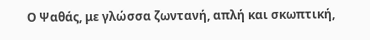Ο Ψαθάς, με γλώσσα ζωντανή, απλή και σκωπτική,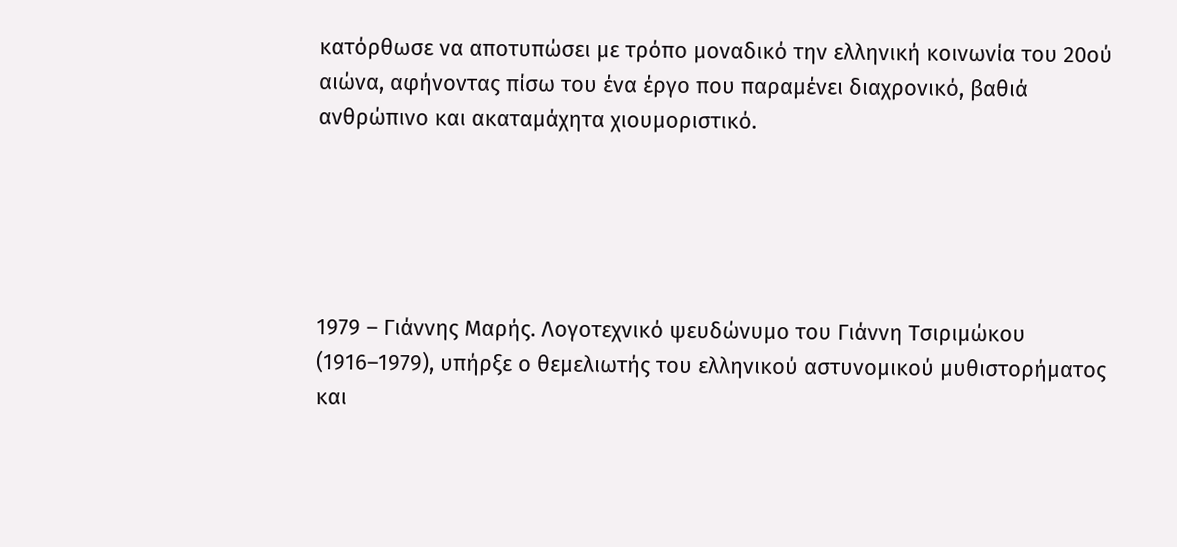κατόρθωσε να αποτυπώσει με τρόπο μοναδικό την ελληνική κοινωνία του 20ού αιώνα, αφήνοντας πίσω του ένα έργο που παραμένει διαχρονικό, βαθιά ανθρώπινο και ακαταμάχητα χιουμοριστικό.





1979 – Γιάννης Μαρής. Λογοτεχνικό ψευδώνυμο του Γιάννη Τσιριμώκου (1916–1979), υπήρξε ο θεμελιωτής του ελληνικού αστυνομικού μυθιστορήματος και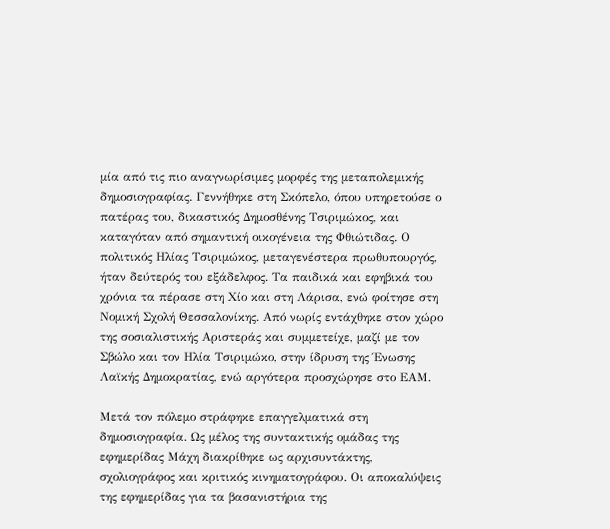μία από τις πιο αναγνωρίσιμες μορφές της μεταπολεμικής δημοσιογραφίας. Γεννήθηκε στη Σκόπελο, όπου υπηρετούσε ο πατέρας του, δικαστικός Δημοσθένης Τσιριμώκος, και καταγόταν από σημαντική οικογένεια της Φθιώτιδας. Ο πολιτικός Ηλίας Τσιριμώκος, μεταγενέστερα πρωθυπουργός, ήταν δεύτερός του εξάδελφος. Τα παιδικά και εφηβικά του χρόνια τα πέρασε στη Χίο και στη Λάρισα, ενώ φοίτησε στη Νομική Σχολή Θεσσαλονίκης. Από νωρίς εντάχθηκε στον χώρο της σοσιαλιστικής Αριστεράς και συμμετείχε, μαζί με τον Σβώλο και τον Ηλία Τσιριμώκο, στην ίδρυση της Ένωσης Λαϊκής Δημοκρατίας, ενώ αργότερα προσχώρησε στο ΕΑΜ.

Μετά τον πόλεμο στράφηκε επαγγελματικά στη δημοσιογραφία. Ως μέλος της συντακτικής ομάδας της εφημερίδας Μάχη διακρίθηκε ως αρχισυντάκτης, σχολιογράφος και κριτικός κινηματογράφου. Οι αποκαλύψεις της εφημερίδας για τα βασανιστήρια της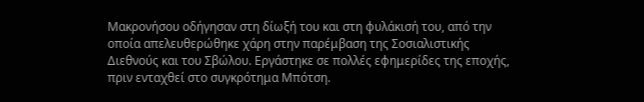Μακρονήσου οδήγησαν στη δίωξή του και στη φυλάκισή του, από την οποία απελευθερώθηκε χάρη στην παρέμβαση της Σοσιαλιστικής Διεθνούς και του Σβώλου. Εργάστηκε σε πολλές εφημερίδες της εποχής, πριν ενταχθεί στο συγκρότημα Μπότση.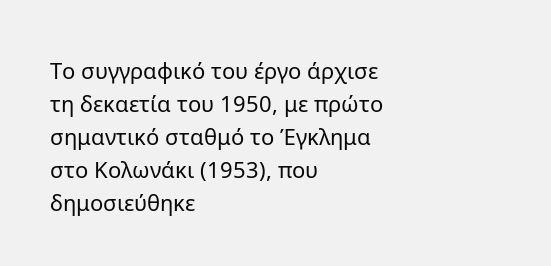Το συγγραφικό του έργο άρχισε τη δεκαετία του 1950, με πρώτο σημαντικό σταθμό το Έγκλημα στο Κολωνάκι (1953), που δημοσιεύθηκε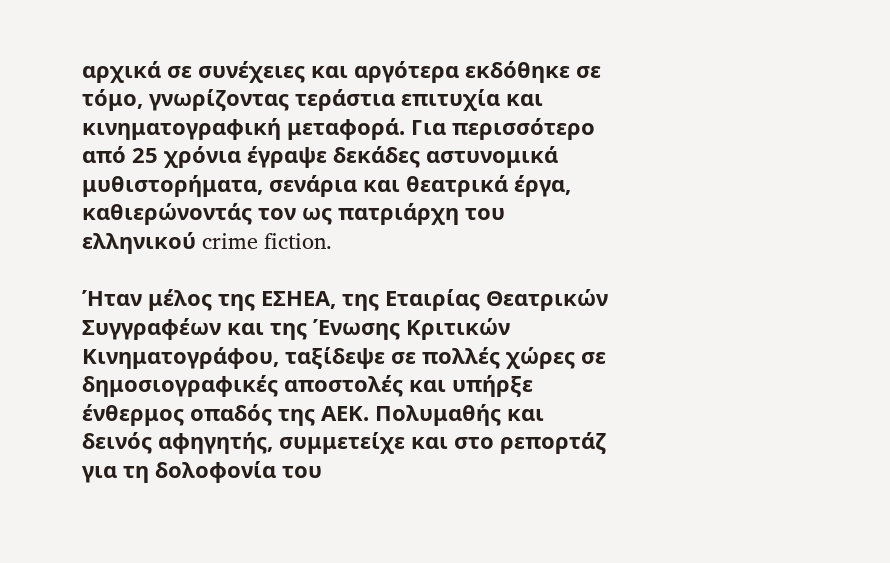αρχικά σε συνέχειες και αργότερα εκδόθηκε σε τόμο, γνωρίζοντας τεράστια επιτυχία και κινηματογραφική μεταφορά. Για περισσότερο από 25 χρόνια έγραψε δεκάδες αστυνομικά μυθιστορήματα, σενάρια και θεατρικά έργα, καθιερώνοντάς τον ως πατριάρχη του ελληνικού crime fiction.

Ήταν μέλος της ΕΣΗΕΑ, της Εταιρίας Θεατρικών Συγγραφέων και της Ένωσης Κριτικών Κινηματογράφου, ταξίδεψε σε πολλές χώρες σε δημοσιογραφικές αποστολές και υπήρξε ένθερμος οπαδός της ΑΕΚ. Πολυμαθής και δεινός αφηγητής, συμμετείχε και στο ρεπορτάζ για τη δολοφονία του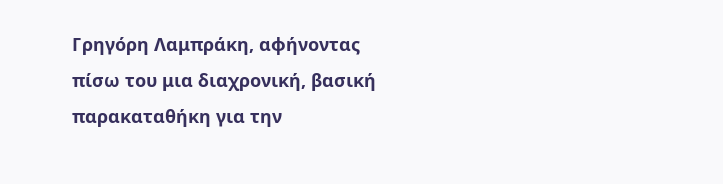Γρηγόρη Λαμπράκη, αφήνοντας πίσω του μια διαχρονική, βασική παρακαταθήκη για την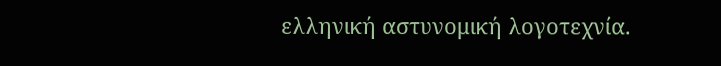ελληνική αστυνομική λογοτεχνία.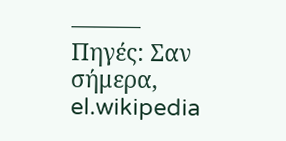———
Πηγές: Σαν σήμερα, el.wikipedia